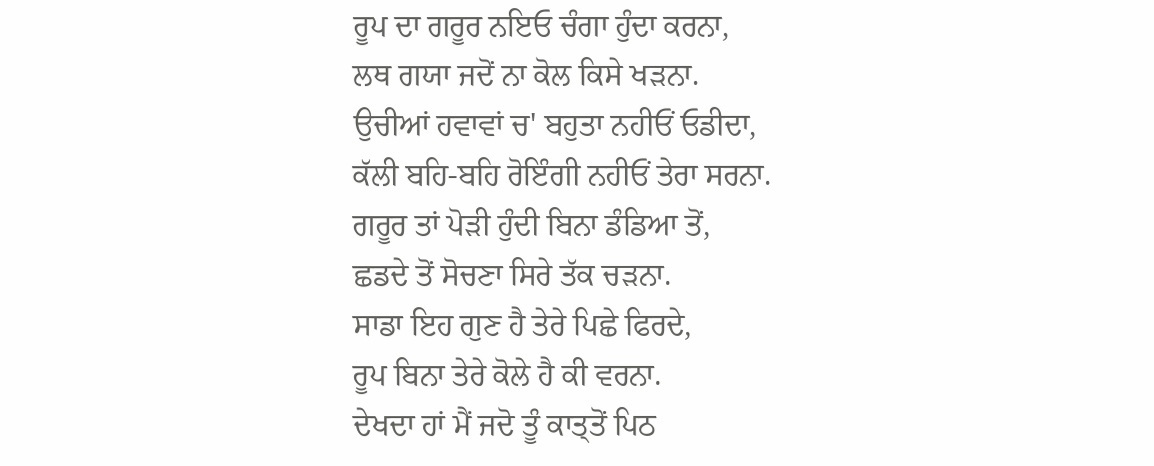ਰੂਪ ਦਾ ਗਰੂਰ ਨਇਓ ਚੰਗਾ ਹੁੰਦਾ ਕਰਨਾ,
ਲਥ ਗਯਾ ਜਦੋਂ ਨਾ ਕੋਲ ਕਿਸੇ ਖੜਨਾ.
ਉਚੀਆਂ ਹਵਾਵਾਂ ਚ' ਬਹੁਤਾ ਨਹੀਓਂ ਓਡੀਦਾ,
ਕੱਲੀ ਬਹਿ-ਬਹਿ ਰੋਇੰਗੀ ਨਹੀਓਂ ਤੇਰਾ ਸਰਨਾ.
ਗਰੂਰ ਤਾਂ ਪੋੜੀ ਹੁੰਦੀ ਬਿਨਾ ਡੰਡਿਆ ਤੋਂ,
ਛਡਦੇ ਤੋਂ ਸੋਚਣਾ ਸਿਰੇ ਤੱਕ ਚੜਨਾ.
ਸਾਡਾ ਇਹ ਗੁਣ ਹੈ ਤੇਰੇ ਪਿਛੇ ਫਿਰਦੇ,
ਰੂਪ ਬਿਨਾ ਤੇਰੇ ਕੋਲੇ ਹੈ ਕੀ ਵਰਨਾ.
ਦੇਖਦਾ ਹਾਂ ਮੈਂ ਜਦੋ ਤੂੰ ਕਾਤ੍ਤੋਂ ਪਿਠ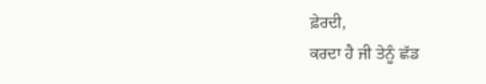ਫ਼ੇਰਦੀ,
ਕਰਦਾ ਹੈ ਜੀ ਤੇਨੂੰ ਛੱਡ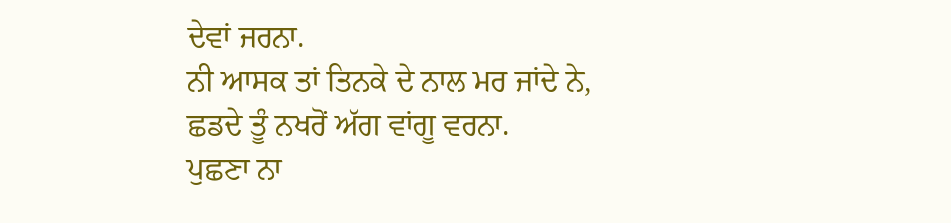ਦੇਵਾਂ ਜਰਨਾ.
ਨੀ ਆਸਕ ਤਾਂ ਤਿਨਕੇ ਦੇ ਨਾਲ ਮਰ ਜਾਂਦੇ ਨੇ,
ਛਡਦੇ ਤੂੰ ਨਖਰੋਂ ਅੱਗ ਵਾਂਗੂ ਵਰਨਾ.
ਪੁਛਣਾ ਨਾ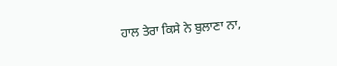ਹਾਲ ਤੇਰਾ ਕਿਸੇ ਨੇ ਬੁਲਾਣਾ ਨਾ,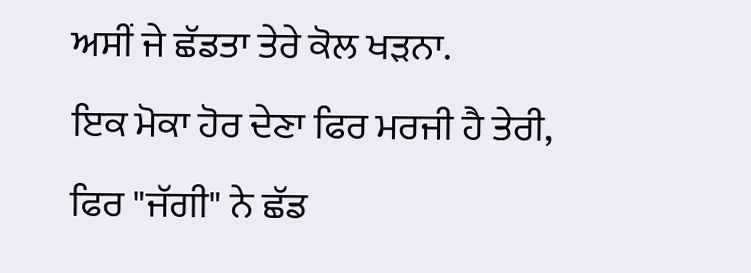ਅਸੀਂ ਜੇ ਛੱਡਤਾ ਤੇਰੇ ਕੋਲ ਖੜਨਾ.
ਇਕ ਮੋਕਾ ਹੋਰ ਦੇਣਾ ਫਿਰ ਮਰਜੀ ਹੈ ਤੇਰੀ,
ਫਿਰ "ਜੱਗੀ" ਨੇ ਛੱਡ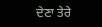ਦੇਣਾ ਤੇਰੇ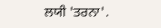ਲਯੀ 'ਤਰਨਾ'.